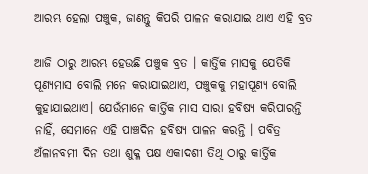ଆରମ୍ଭ ହେଲା ପଞ୍ଚୁକ, ଜାଣନ୍ତୁ କିପରି ପାଳନ କରାଯାଇ ଥାଏ ଏହି ବ୍ରତ

ଆଜି ଠାରୁ ଆରମ୍ଭ ହେଉଛି ପଞ୍ଚୁକ ବ୍ରତ । କାର୍ତ୍ତିକ ମାସକୁ ଯେତିକି ପୂଣ୍ୟମାସ ବୋଲି ମନେ କରାଯାଇଥାଏ, ପଞ୍ଚୁକକୁ ମହାପୂଣ୍ୟ ବୋଲି କୁହାଯାଇଥାଏ। ଯେଉଁମାନେ କାର୍ତ୍ତିକ ମାସ ସାରା ହବିଷ୍ୟ କରିପାରନ୍ତି ନାହିଁ, ସେମାନେ ଏହି ପାଞ୍ଚଦିନ ହବିଷ୍ୟ ପାଳନ କରନ୍ତି । ପବିତ୍ର ଅଁଳାନବମୀ ଦିନ ତଥା ଶୁକ୍ଳ ପକ୍ଷ ଏକାଦଶୀ ତିଥି ଠାରୁ କାର୍ତ୍ତିକ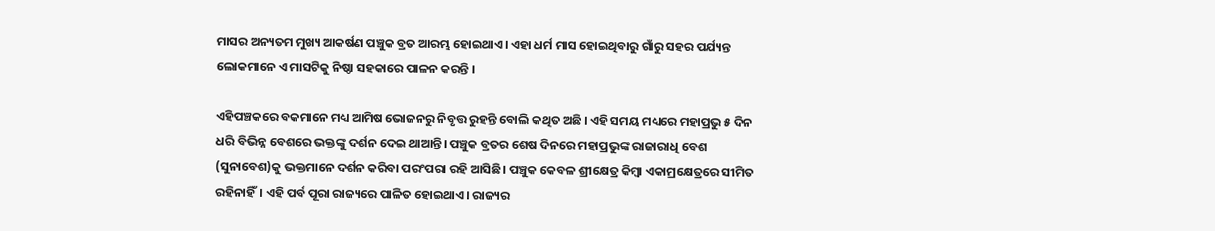ମାସର ଅନ୍ୟତମ ମୁଖ୍ୟ ଆକର୍ଷଣ ପଞ୍ଚୁକ ବ୍ରତ ଆରମ୍ଭ ହୋଇଥାଏ। ଏହା ଧର୍ମ ମାସ ହୋଇଥିବାରୁ ଗାଁରୁ ସହର ପର୍ଯ୍ୟନ୍ତ ଲୋକମାନେ ଏ ମାସଟିକୁ ନିଷ୍ଠା ସହକାରେ ପାଳନ କରନ୍ତି ।

ଏହିପଞ୍ଚକରେ ବକମାନେ ମଧ୍ୟ ଆମିଷ ଭୋଜନରୁ ନିବୃତ୍ତ ରୁହନ୍ତି ବୋଲି କଥିତ ଅଛି । ଏହି ସମୟ ମଧ୍ୟରେ ମହାପ୍ରଭୁ ୫ ଦିନ ଧରି ବିଭିନ୍ନ ବେଶରେ ଭକ୍ତଙ୍କୁ ଦର୍ଶନ ଦେଇ ଥାଆନ୍ତି। ପଞ୍ଚୁକ ବ୍ରତର ଶେଷ ଦିନରେ ମହାପ୍ରଭୁଙ୍କ ରାଜାରାଧି ବେଶ (ସୁନାବେଶ)କୁ ଭକ୍ତମାନେ ଦର୍ଶନ କରିବା ପରଂପରା ରହି ଆସିଛି। ପଞ୍ଚୁକ କେବଳ ଶ୍ରୀକ୍ଷେତ୍ର କିମ୍ବା ଏକାମ୍ରକ୍ଷେତ୍ରରେ ସୀମିତ ରହିନାହିଁ। ଏହି ପର୍ବ ପୂରା ରାଜ୍ୟରେ ପାଳିତ ହୋଇଥାଏ। ରାଜ୍ୟର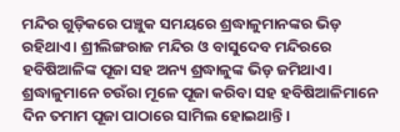ମନ୍ଦିର ଗୁଡ଼ିକରେ ପଞ୍ଚୁକ ସମୟରେ ଶ୍ରଦ୍ଧାଳୁମାନଙ୍କର ଭିଡ଼ ରହିଥାଏ। ଶ୍ରୀଲିଙ୍ଗରାଜ ମନ୍ଦିର ଓ ବାସୁଦେବ ମନ୍ଦିରରେ ହବିଷିଆଳିଙ୍କ ପୂଜା ସହ ଅନ୍ୟ ଶ୍ରଦ୍ଧାଳୁଙ୍କ ଭିଡ଼ ଜମିଥାଏ। ଶ୍ରଦ୍ଧାଳୁମାନେ ଚଉଁରା ମୂଳେ ପୂଜା କରିବା ସହ ହବିଷିଆଳିମାନେ ଦିନ ତମାମ ପୂଜା ପାଠାରେ ସାମିଲ ହୋଇଥାନ୍ତି।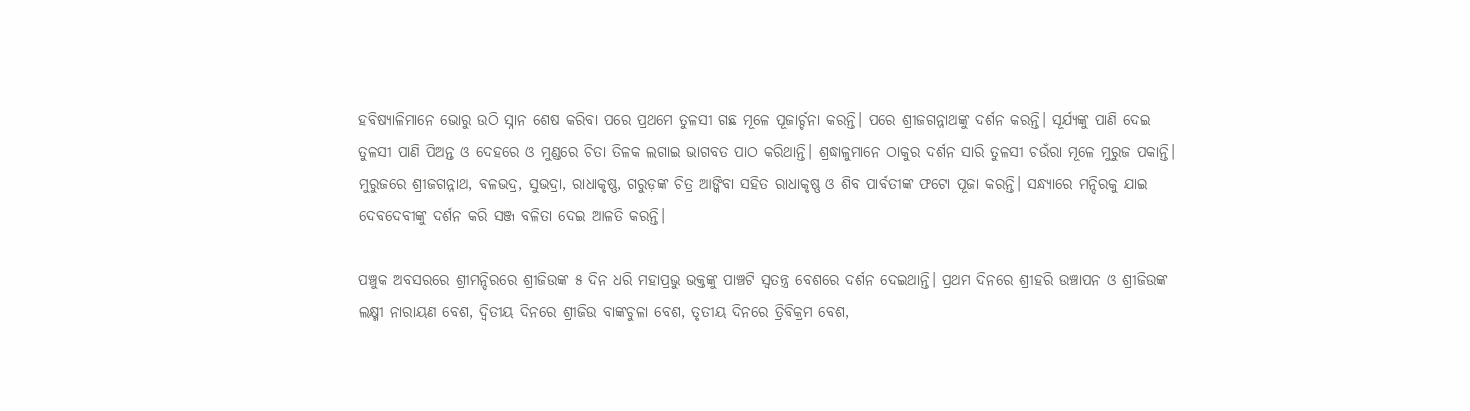ହବିଷ୍ୟାଳିମାନେ ଭୋରୁ ଉଠି ସ୍ନାନ ଶେଷ କରିବା ପରେ ପ୍ରଥମେ ତୁଳସୀ ଗଛ ମୂଳେ ପୂଜାର୍ଚ୍ଚନା କରନ୍ତି। ପରେ ଶ୍ରୀଜଗନ୍ନାଥଙ୍କୁ ଦର୍ଶନ କରନ୍ତି। ସୂର୍ଯ୍ୟଙ୍କୁ ପାଣି ଦେଇ ତୁଳସୀ ପାଣି ପିଅନ୍ତ ଓ ଦେହରେ ଓ ମୁଣ୍ଡରେ ଚିତା ତିଳକ ଲଗାଇ ଭାଗବତ ପାଠ କରିଥାନ୍ତି। ଶ୍ରଦ୍ଧାଳୁମାନେ ଠାକୁର ଦର୍ଶନ ସାରି ତୁଳସୀ ଚଉଁରା ମୂଳେ ମୁରୁଜ ପକାନ୍ତି। ମୁରୁଜରେ ଶ୍ରୀଜଗନ୍ନାଥ, ବଳଭଦ୍ର, ସୁଭଦ୍ରା, ରାଧାକୃଷ୍ଣ, ଗରୁଡ଼ଙ୍କ ଚିତ୍ର ଆଙ୍କିବା ସହିତ ରାଧାକୃଷ୍ଣ ଓ ଶିବ ପାର୍ବତୀଙ୍କ ଫଟୋ ପୂଜା କରନ୍ତି। ସନ୍ଧ୍ୟାରେ ମନ୍ଦିରକୁ ଯାଇ ଦେବଦେବୀଙ୍କୁ ଦର୍ଶନ କରି ସଞ୍ଜ ବଳିତା ଦେଇ ଆଳତି କରନ୍ତି।

ପଞ୍ଚୁକ ଅବସରରେ ଶ୍ରୀମନ୍ଦିରରେ ଶ୍ରୀଜିଉଙ୍କ ୫ ଦିନ ଧରି ମହାପ୍ରଭୁ ଭକ୍ତଙ୍କୁ ପାଞ୍ଚଟି ସ୍ୱତନ୍ତ୍ର ବେଶରେ ଦର୍ଶନ ଦେଇଥାନ୍ତି। ପ୍ରଥମ ଦିନରେ ଶ୍ରୀହରି ଉଞ୍ଚାପନ ଓ ଶ୍ରୀଜିଉଙ୍କ ଲକ୍ଷ୍ମୀ ନାରାୟଣ ବେଶ, ଦ୍ଵିତୀୟ ଦିନରେ ଶ୍ରୀଜିଉ ବାଙ୍କଚୁଳା ବେଶ, ତୃତୀୟ ଦିନରେ ତ୍ରିବିକ୍ରମ ବେଶ,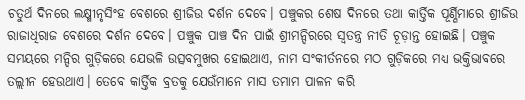ଚତୁର୍ଥ ଦିନରେ ଲକ୍ଷ୍ମୀନୃସିଂହ ବେଶରେ ଶ୍ରୀଜିଉ ଦର୍ଶନ ଦେବେ। ପଞ୍ଚୁକର ଶେଷ ଦିନରେ ତଥା କାର୍ତ୍ତିକ ପୂର୍ଣ୍ଣିମାରେ ଶ୍ରୀଜିଉ ରାଜାଧିରାଜ ବେଶରେ ଦର୍ଶନ ଦେବେ। ପଞ୍ଚୁକ ପାଞ୍ଚ ଦିନ ପାଇଁ ଶ୍ରୀମନ୍ଦିରରେ ସ୍ୱତନ୍ତ୍ର ନୀତି ଚୂଡ଼ାନ୍ତ ହୋଇଛି। ପଞ୍ଚୁକ ସମୟରେ ମନ୍ଦିର ଗୁଡ଼ିକରେ ଯେଭଳି ଉତ୍ସବମୁଖର ହୋଇଥାଏ, ନାମ ସଂକୀର୍ତନରେ ମଠ ଗୁଡ଼ିକରେ ମଧ୍ୟ ଭକ୍ତିଭାବରେ ତଲ୍ଲୀନ ହେଉଥାଏ। ତେବେ କାର୍ତ୍ତିକ ବ୍ରତକୁ ଯେଉଁମାନେ ମାସ ତମାମ ପାଳନ କରି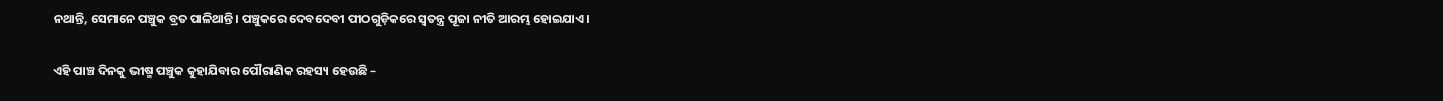ନଥାନ୍ତି, ସେମାନେ ପଞ୍ଚୁକ ବ୍ରତ ପାଳିଥାନ୍ତି। ପଞ୍ଚୁକରେ ଦେବଦେବୀ ପୀଠଗୁଡ଼ିକରେ ସ୍ୱତନ୍ତ୍ର ପୂଜା ନୀତି ଆରମ୍ଭ ହୋଇଯାଏ।

ଏହି ପାଞ୍ଚ ଦିନକୁ ଭୀଷ୍ମ ପଞ୍ଚୁକ କୁହାଯିବାର ପୌରାଣିକ ରହସ୍ୟ ହେଉଛି –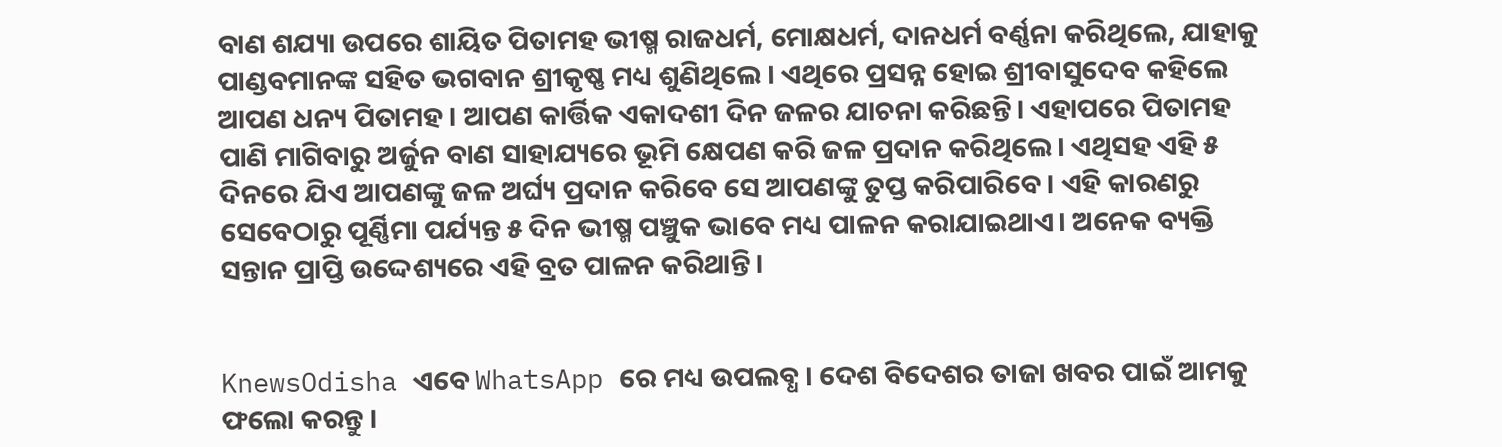ବାଣ ଶଯ୍ୟା ଉପରେ ଶାୟିତ ପିତାମହ ଭୀଷ୍ମ ରାଜଧର୍ମ, ମୋକ୍ଷଧର୍ମ, ଦାନଧର୍ମ ବର୍ଣ୍ଣନା କରିଥିଲେ, ଯାହାକୁ ପାଣ୍ଡବମାନଙ୍କ ସହିତ ଭଗବାନ ଶ୍ରୀକୃଷ୍ଣ ମଧ୍ୟ ଶୁଣିଥିଲେ । ଏଥିରେ ପ୍ରସନ୍ନ ହୋଇ ଶ୍ରୀବାସୁଦେବ କହିଲେ ଆପଣ ଧନ୍ୟ ପିତାମହ । ଆପଣ କାର୍ତ୍ତିକ ଏକାଦଶୀ ଦିନ ଜଳର ଯାଚନା କରିଛନ୍ତି। ଏହାପରେ ପିତାମହ ପାଣି ମାଗିବାରୁ ଅର୍ଜୁନ ବାଣ ସାହାଯ୍ୟରେ ଭୂମି କ୍ଷେପଣ କରି ଜଳ ପ୍ରଦାନ କରିଥିଲେ। ଏଥିସହ ଏହି ୫ ଦିନରେ ଯିଏ ଆପଣଙ୍କୁ ଜଳ ଅର୍ଘ୍ୟ ପ୍ରଦାନ କରିବେ ସେ ଆପଣଙ୍କୁ ତୁପ୍ତ କରିପାରିବେ। ଏହି କାରଣରୁ ସେବେଠାରୁ ପୂର୍ଣ୍ଣିମା ପର୍ଯ୍ୟନ୍ତ ୫ ଦିନ ଭୀଷ୍ମ ପଞ୍ଚୁକ ଭାବେ ମଧ୍ୟ ପାଳନ କରାଯାଇଥାଏ। ଅନେକ ବ୍ୟକ୍ତି ସନ୍ତାନ ପ୍ରାପ୍ତି ଉଦ୍ଦେଶ୍ୟରେ ଏହି ବ୍ରତ ପାଳନ କରିଥାନ୍ତି।


KnewsOdisha ଏବେ WhatsApp ରେ ମଧ୍ୟ ଉପଲବ୍ଧ । ଦେଶ ବିଦେଶର ତାଜା ଖବର ପାଇଁ ଆମକୁ ଫଲୋ କରନ୍ତୁ ।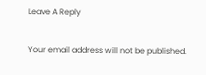Leave A Reply

Your email address will not be published.